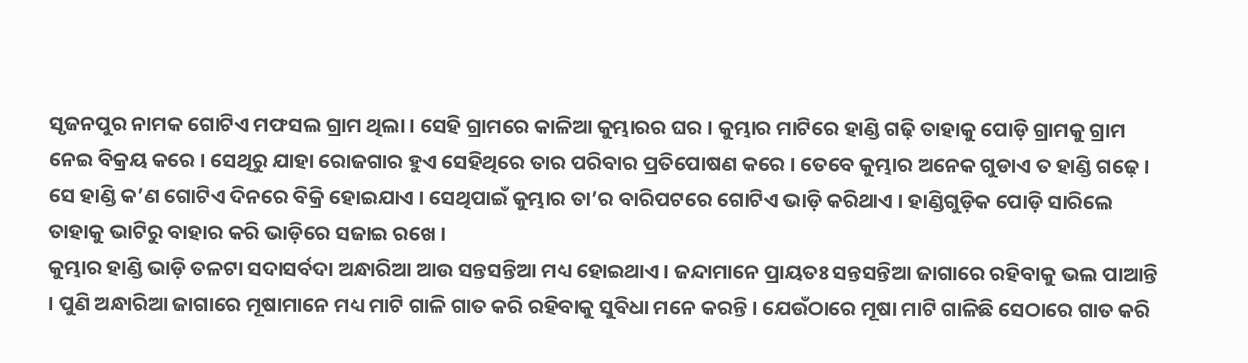ସୃଜନପୁର ନାମକ ଗୋଟିଏ ମଫସଲ ଗ୍ରାମ ଥିଲା । ସେହି ଗ୍ରାମରେ କାଳିଆ କୁମ୍ଭାରର ଘର । କୁମ୍ଭାର ମାଟିରେ ହାଣ୍ଡି ଗଢ଼ି ତାହାକୁ ପୋଡ଼ି ଗ୍ରାମକୁ ଗ୍ରାମ ନେଇ ବିକ୍ରୟ କରେ । ସେଥିରୁ ଯାହା ରୋଜଗାର ହୁଏ ସେହିଥିରେ ତାର ପରିବାର ପ୍ରତିପୋଷଣ କରେ । ତେବେ କୁମ୍ଭାର ଅନେକ ଗୁଡାଏ ତ ହାଣ୍ଡି ଗଢ଼େ । ସେ ହାଣ୍ଡି କ’ଣ ଗୋଟିଏ ଦିନରେ ବିକ୍ରି ହୋଇଯାଏ । ସେଥିପାଇଁ କୁମ୍ଭାର ତା’ର ବାରିପଟରେ ଗୋଟିଏ ଭାଡ଼ି କରିଥାଏ । ହାଣ୍ଡିଗୁଡ଼ିକ ପୋଡ଼ି ସାରିଲେ ତାହାକୁ ଭାଟିରୁ ବାହାର କରି ଭାଡ଼ିରେ ସଜାଇ ରଖେ ।
କୁମ୍ଭାର ହାଣ୍ଡି ଭାଡ଼ି ତଳଟା ସଦାସର୍ବଦା ଅନ୍ଧାରିଆ ଆଉ ସନ୍ତସନ୍ତିଆ ମଧ୍ୟ ହୋଇଥାଏ । ଜନ୍ଦାମାନେ ପ୍ରାୟତଃ ସନ୍ତସନ୍ତିଆ ଜାଗାରେ ରହିବାକୁ ଭଲ ପାଆନ୍ତି । ପୁଣି ଅନ୍ଧାରିଆ ଜାଗାରେ ମୂଷାମାନେ ମଧ୍ୟ ମାଟି ଗାଳି ଗାତ କରି ରହିବାକୁ ସୁବିଧା ମନେ କରନ୍ତି । ଯେଉଁଠାରେ ମୂଷା ମାଟି ଗାଳିଛି ସେଠାରେ ଗାତ କରି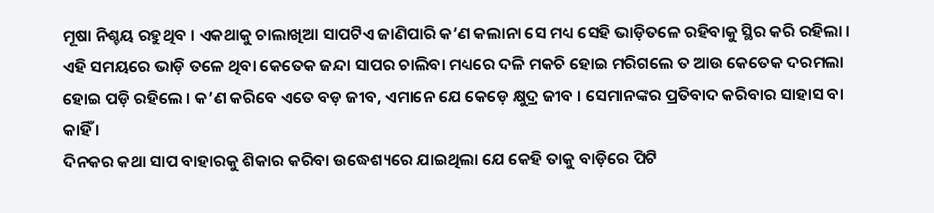ମୂଷା ନିଶ୍ଚୟ ରହୁଥିବ । ଏକଥାକୁ ଚାଲାଖିଆ ସାପଟିଏ ଜାଣିପାରି କ’ଣ କଲାନା ସେ ମଧ୍ୟ ସେହି ଭାଡ଼ିତଳେ ରହିବାକୁ ସ୍ଥିର କରି ରହିଲା । ଏହି ସମୟରେ ଭାଡ଼ି ତଳେ ଥିବା କେତେକ ଜନ୍ଦା ସାପର ଚାଲିବା ମଧ୍ୟରେ ଦଳି ମକଚି ହୋଇ ମରିଗଲେ ତ ଆଉ କେତେକ ଦରମଲା ହୋଇ ପଡ଼ି ରହିଲେ । କ’ଣ କରିବେ ଏତେ ବଡ଼ ଜୀବ, ଏମାନେ ଯେ କେଡ଼େ କ୍ଷୁଦ୍ର ଜୀବ । ସେମାନଙ୍କର ପ୍ରତିବାଦ କରିବାର ସାହାସ ବା କାହିଁ ।
ଦିନକର କଥା ସାପ ବାହାରକୁ ଶିକାର କରିବା ଉଦ୍ଧେଶ୍ୟରେ ଯାଇଥିଲା ଯେ କେହି ତାକୁ ବାଡ଼ିରେ ପିଟି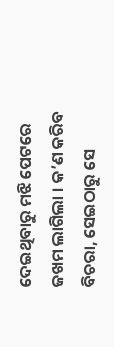ଦେଇଥିବାରୁ ମଝି ପେଟରେ ଜଖମ ଲାଗିଲା । କ’ଣ କରିବ ବିଚରା, ସେଇଠାରୁ ସେ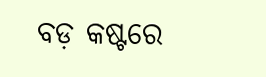ବଡ଼ କଷ୍ଟରେ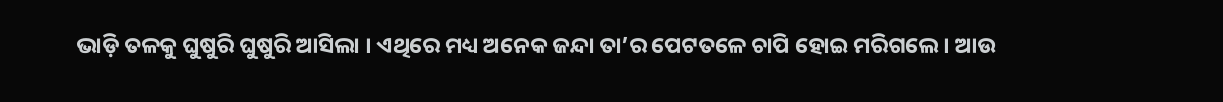ଭାଡ଼ି ତଳକୁ ଘୁଷୁରି ଘୁଷୁରି ଆସିଲା । ଏଥିରେ ମଧ୍ୟ ଅନେକ ଜନ୍ଦା ତା’ର ପେଟତଳେ ଚାପି ହୋଇ ମରିଗଲେ । ଆଉ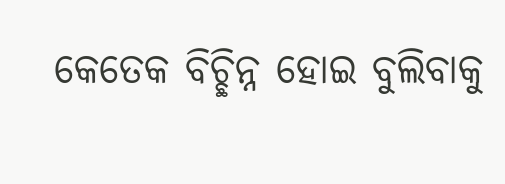କେତେକ ବିଚ୍ଛିନ୍ନ ହୋଇ ବୁଲିବାକୁ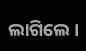ଲାଗିଲେ ।